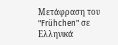Μετάφραση του "Frühchen" σε Ελληνικά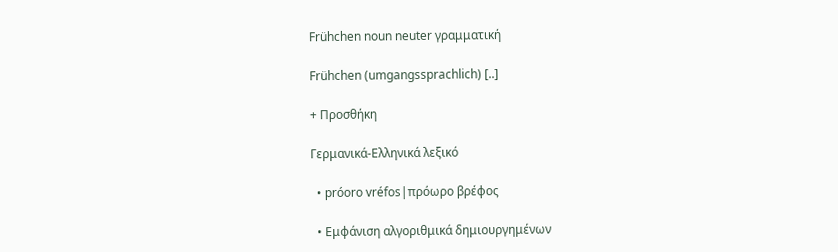Frühchen noun neuter γραμματική

Frühchen (umgangssprachlich) [..]

+ Προσθήκη

Γερμανικά-Ελληνικά λεξικό

  • próoro vréfos|πρόωρο βρέφος

  • Εμφάνιση αλγοριθμικά δημιουργημένων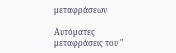μεταφράσεων

Αυτόματες μεταφράσεις του "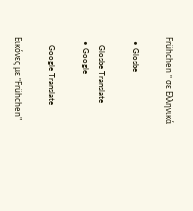Frühchen " σε Ελληνικά

  • Glosbe

    Glosbe Translate
  • Google

    Google Translate

Εικόνες με "Frühchen"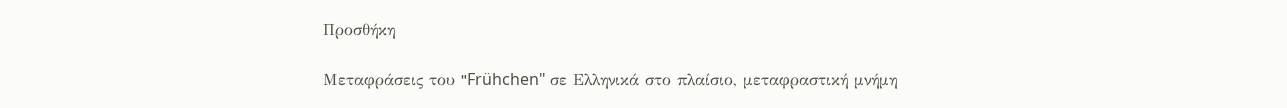Προσθήκη

Μεταφράσεις του "Frühchen" σε Ελληνικά στο πλαίσιο, μεταφραστική μνήμη